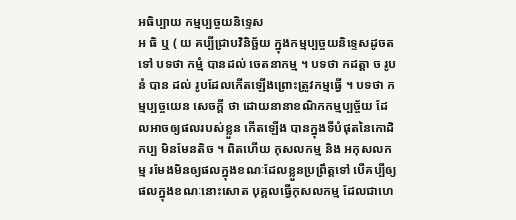អធិប្បាយ កម្មប្បច្ចយនិទ្ទេស
អ ធិ ឬ ( យ គប្បីជ្រាបវិនិច្ឆ័យ ក្នុងកម្មប្បច្ចយនិទ្ទេសដូចតទៅ បទថា កម្មំ បានដល់ ចេតនាកម្ម ។ បទថា កដត្តា ច រូបនំ បាន ដល់ រូបដែលកើតឡើងព្រោះត្រូវកម្មធ្វើ ។ បទថា កម្មប្បច្ចយេន សេចក្តី ថា ដោយនានាខណិកកម្មប្បច្ច័យ ដែលអាចឲ្យផលរបស់ខ្លួន កើតឡើង បានក្នុងទីបំផុតនៃកោដិកប្ប មិនមែនតិច ។ ពិតហើយ កុសលកម្ម និង អកុសលកម្ម រមែងមិនឲ្យផលក្នុងខណៈដែលខ្លួនប្រព្រឹត្តទៅ បើគប្បីឲ្យ ផលក្នុងខណៈនោះសោត បុគ្គលធ្វើកុសលកម្ម ដែលជាហេ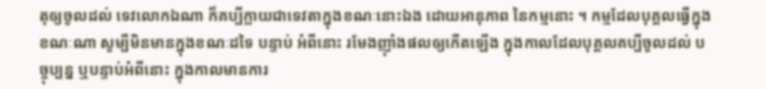តុឲ្យចូលដល់ ទេវលោកឯណា ក៏គប្បីក្លាយជាទេវតាក្នុងខណៈនោះឯង ដោយអានុភាព នៃកម្មនោះ ។ កម្មដែលបុគ្គលធ្វើក្នុងខណៈណា សូម្បីមិនមានក្នុងខណៈដទៃ បន្ទាប់ អំពីនោះ រមែងញ៉ាំងផលឲ្យកើតឡើង ក្នុងកាលដែលបុគ្គលគប្បីចូលដល់ បច្ចុប្បន្ន ឬបន្ទាប់អំពីនោះ ក្នុងកាលមានការ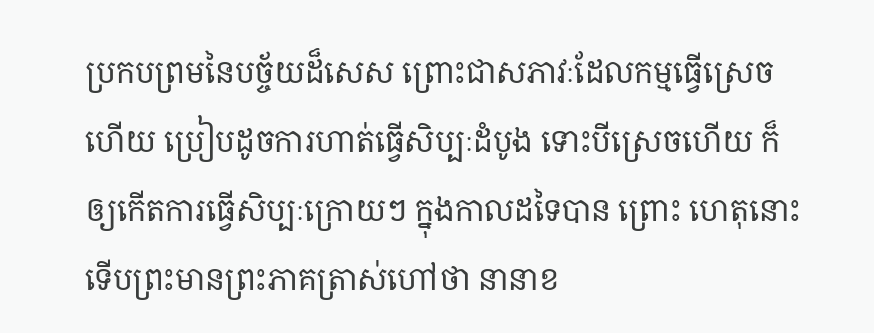ប្រកបព្រមនៃបច្ច័យដ៏សេស ព្រោះជាសភាវៈដែលកម្មធ្វើស្រេចហើយ ប្រៀបដូចការហាត់ធ្វើសិប្បៈដំបូង ទោះបីស្រេចហើយ ក៏ឲ្យកើតការធ្វើសិប្បៈក្រោយៗ ក្នុងកាលដទៃបាន ព្រោះ ហេតុនោះ ទើបព្រះមានព្រះភាគត្រាស់ហៅថា នានាខ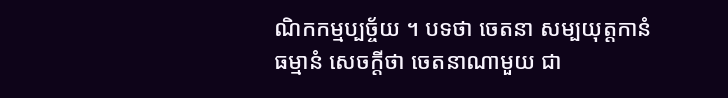ណិកកម្មប្បច្ច័យ ។ បទថា ចេតនា សម្បយុត្តកានំ ធម្មានំ សេចក្តីថា ចេតនាណាមួយ ជា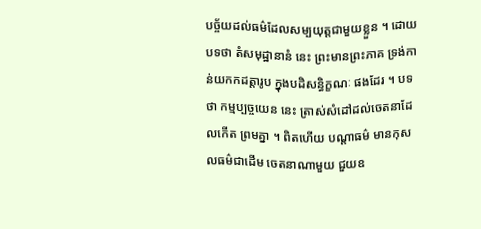បច្ច័យដល់ធម៌ដែលសម្បយុត្តជាមួយខ្លួន ។ ដោយបទថា តំសមុដ្ឋានានំ នេះ ព្រះមានព្រះភាគ ទ្រង់កាន់យកកដត្តារូប ក្នុងបដិសន្ធិក្ខណៈ ផងដែរ ។ បទថា កម្មប្បច្ចយេន នេះ ត្រាស់សំដៅដល់ចេតនាដែលកើត ព្រមគ្នា ។ ពិតហើយ បណ្តាធម៌ មានកុសលធម៌ជាដើម ចេតនាណាមួយ ជួយឧ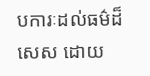បការៈដល់ធម៌ដ៏សេស ដោយ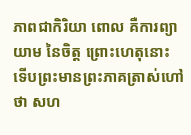ភាពជាកិរិយា ពោល គឺការព្យាយាម នៃចិត្ត ព្រោះហេតុនោះ ទើបព្រះមានព្រះភាគត្រាស់ហៅថា សហ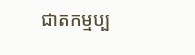ជាតកម្មប្ប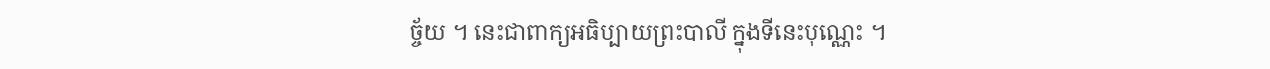ច្ច័យ ។ នេះជាពាក្យអធិប្បាយព្រះបាលី ក្នុងទីនេះបុណ្ណេះ ។